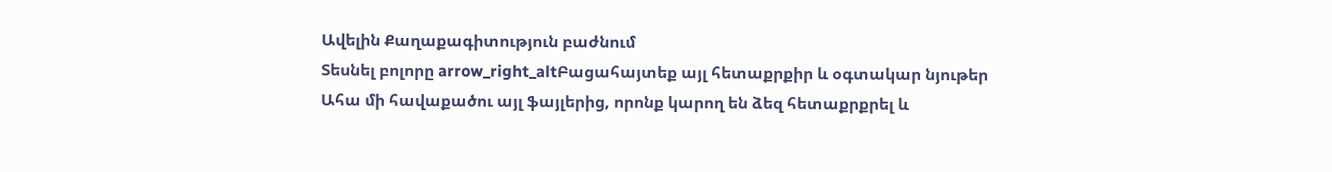Ավելին Քաղաքագիտություն բաժնում
Տեսնել բոլորը arrow_right_altԲացահայտեք այլ հետաքրքիր և օգտակար նյութեր
Ահա մի հավաքածու այլ ֆայլերից, որոնք կարող են ձեզ հետաքրքրել և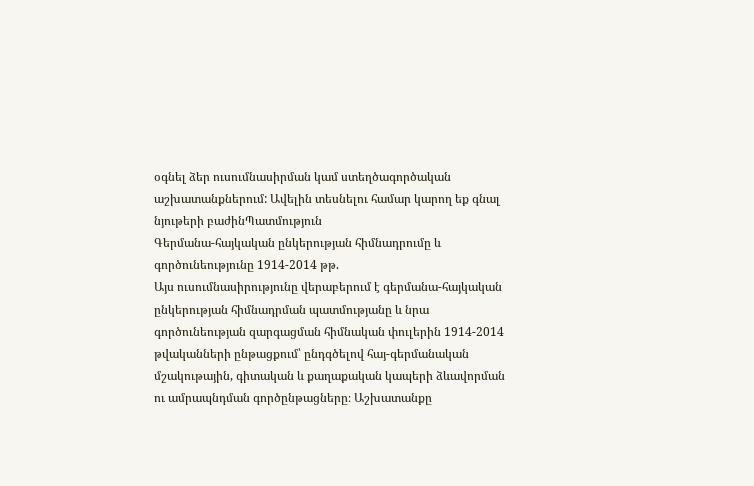օգնել ձեր ուսումնասիրման կամ ստեղծագործական աշխատանքներում: Ավելին տեսնելու համար կարող եք գնալ նյութերի բաժինՊատմություն
Գերմանա-հայկական ընկերության հիմնադրումը և գործունեությունը 1914-2014 թթ.
Այս ուսումնասիրությունը վերաբերում է գերմանա-հայկական ընկերության հիմնադրման պատմությանը և նրա գործունեության զարգացման հիմնական փուլերին 1914-2014 թվականների ընթացքում՝ ընդգծելով հայ-գերմանական մշակութային, գիտական և քաղաքական կապերի ձևավորման ու ամրապնդման գործընթացները։ Աշխատանքը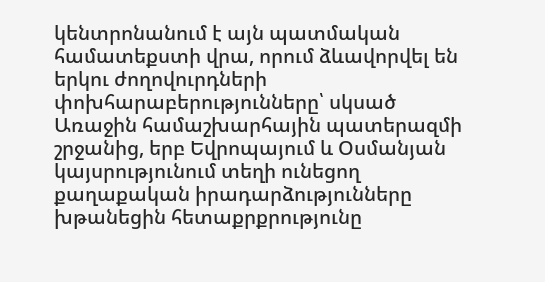կենտրոնանում է այն պատմական համատեքստի վրա, որում ձևավորվել են երկու ժողովուրդների փոխհարաբերությունները՝ սկսած Առաջին համաշխարհային պատերազմի շրջանից, երբ Եվրոպայում և Օսմանյան կայսրությունում տեղի ունեցող քաղաքական իրադարձությունները խթանեցին հետաքրքրությունը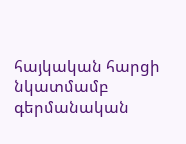հայկական հարցի նկատմամբ գերմանական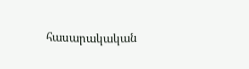հասարակական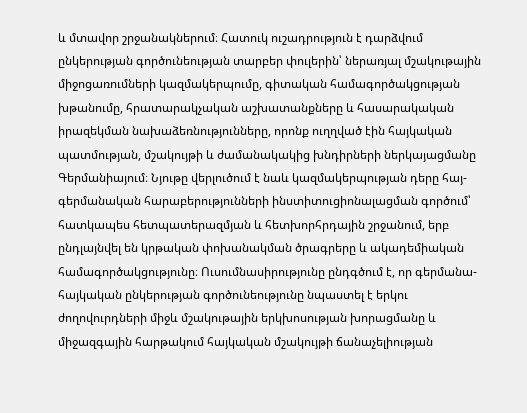և մտավոր շրջանակներում։ Հատուկ ուշադրություն է դարձվում ընկերության գործունեության տարբեր փուլերին՝ ներառյալ մշակութային միջոցառումների կազմակերպումը, գիտական համագործակցության խթանումը, հրատարակչական աշխատանքները և հասարակական իրազեկման նախաձեռնությունները, որոնք ուղղված էին հայկական պատմության, մշակույթի և ժամանակակից խնդիրների ներկայացմանը Գերմանիայում։ Նյութը վերլուծում է նաև կազմակերպության դերը հայ-գերմանական հարաբերությունների ինստիտուցիոնալացման գործում՝ հատկապես հետպատերազմյան և հետխորհրդային շրջանում, երբ ընդլայնվել են կրթական փոխանակման ծրագրերը և ակադեմիական համագործակցությունը։ Ուսումնասիրությունը ընդգծում է, որ գերմանա-հայկական ընկերության գործունեությունը նպաստել է երկու ժողովուրդների միջև մշակութային երկխոսության խորացմանը և միջազգային հարթակում հայկական մշակույթի ճանաչելիության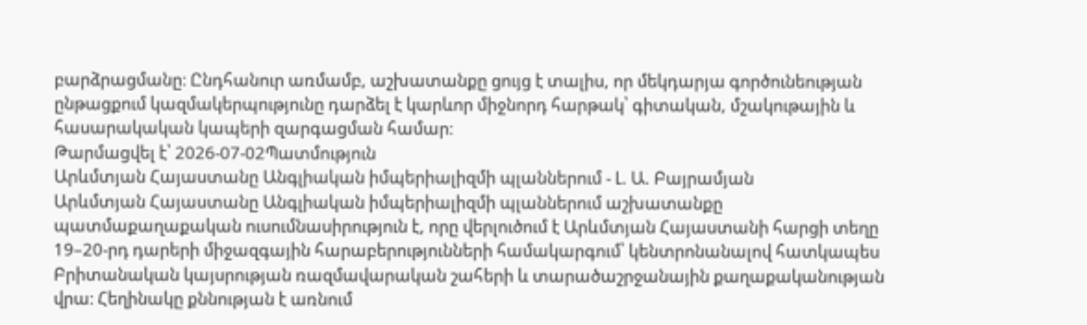բարձրացմանը։ Ընդհանուր առմամբ, աշխատանքը ցույց է տալիս, որ մեկդարյա գործունեության ընթացքում կազմակերպությունը դարձել է կարևոր միջնորդ հարթակ՝ գիտական, մշակութային և հասարակական կապերի զարգացման համար։
Թարմացվել է՝ 2026-07-02Պատմություն
Արևմտյան Հայաստանը Անգլիական իմպերիալիզմի պլաններում - Լ. Ա. Բայրամյան
Արևմտյան Հայաստանը Անգլիական իմպերիալիզմի պլաններում աշխատանքը պատմաքաղաքական ուսումնասիրություն է, որը վերլուծում է Արևմտյան Հայաստանի հարցի տեղը 19–20-րդ դարերի միջազգային հարաբերությունների համակարգում՝ կենտրոնանալով հատկապես Բրիտանական կայսրության ռազմավարական շահերի և տարածաշրջանային քաղաքականության վրա։ Հեղինակը քննության է առնում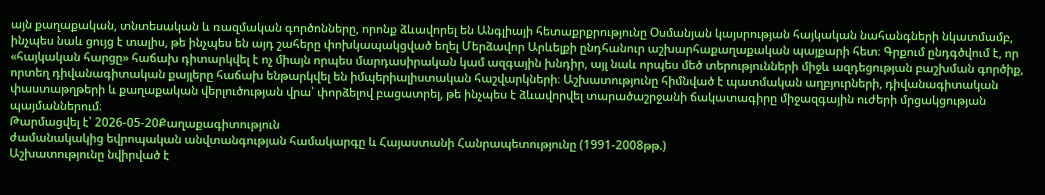այն քաղաքական, տնտեսական և ռազմական գործոնները, որոնք ձևավորել են Անգլիայի հետաքրքրությունը Օսմանյան կայսրության հայկական նահանգների նկատմամբ, ինչպես նաև ցույց է տալիս, թե ինչպես են այդ շահերը փոխկապակցված եղել Մերձավոր Արևելքի ընդհանուր աշխարհաքաղաքական պայքարի հետ։ Գրքում ընդգծվում է, որ «հայկական հարցը» հաճախ դիտարկվել է ոչ միայն որպես մարդասիրական կամ ազգային խնդիր, այլ նաև որպես մեծ տերությունների միջև ազդեցության բաշխման գործիք, որտեղ դիվանագիտական քայլերը հաճախ ենթարկվել են իմպերիալիստական հաշվարկների։ Աշխատությունը հիմնված է պատմական աղբյուրների, դիվանագիտական փաստաթղթերի և քաղաքական վերլուծության վրա՝ փորձելով բացատրել, թե ինչպես է ձևավորվել տարածաշրջանի ճակատագիրը միջազգային ուժերի մրցակցության պայմաններում։
Թարմացվել է՝ 2026-05-20Քաղաքագիտություն
ժամանակակից եվրոպական անվտանգության համակարգը և Հայաստանի Հանրապետությունը (1991-2008թթ.)
Աշխատությունը նվիրված է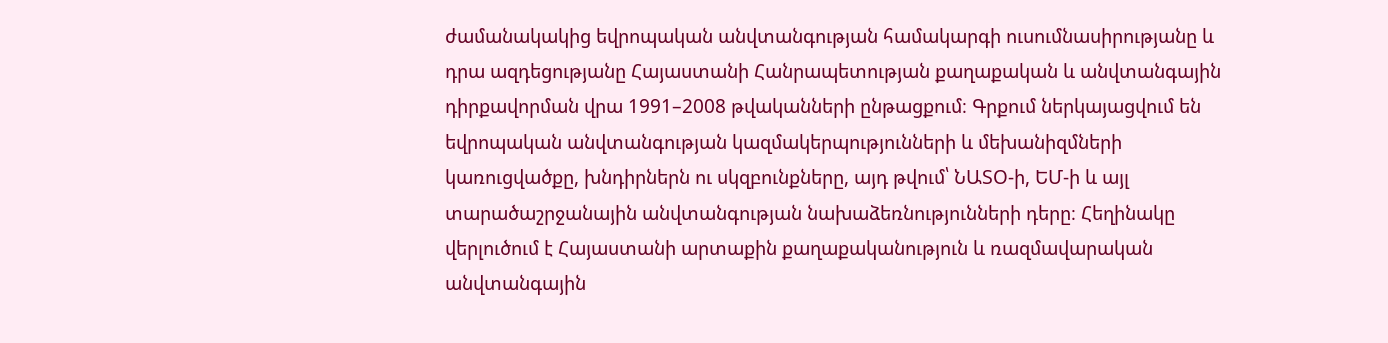ժամանակակից եվրոպական անվտանգության համակարգի ուսումնասիրությանը և դրա ազդեցությանը Հայաստանի Հանրապետության քաղաքական և անվտանգային դիրքավորման վրա 1991–2008 թվականների ընթացքում։ Գրքում ներկայացվում են եվրոպական անվտանգության կազմակերպությունների և մեխանիզմների կառուցվածքը, խնդիրներն ու սկզբունքները, այդ թվում՝ ՆԱՏՕ-ի, ԵՄ-ի և այլ տարածաշրջանային անվտանգության նախաձեռնությունների դերը։ Հեղինակը վերլուծում է Հայաստանի արտաքին քաղաքականություն և ռազմավարական անվտանգային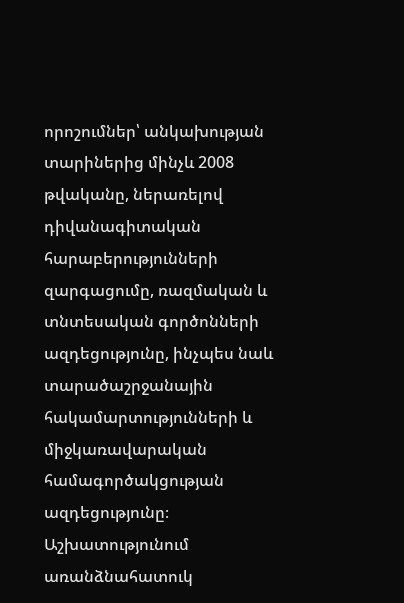որոշումներ՝ անկախության տարիներից մինչև 2008 թվականը, ներառելով դիվանագիտական հարաբերությունների զարգացումը, ռազմական և տնտեսական գործոնների ազդեցությունը, ինչպես նաև տարածաշրջանային հակամարտությունների և միջկառավարական համագործակցության ազդեցությունը։ Աշխատությունում առանձնահատուկ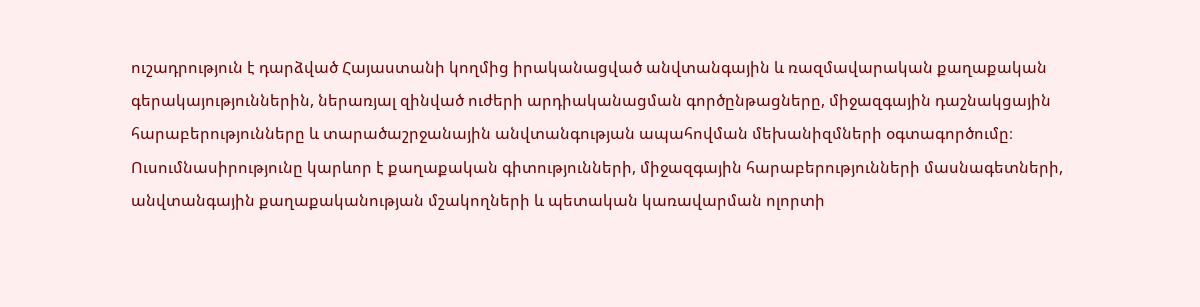ուշադրություն է դարձված Հայաստանի կողմից իրականացված անվտանգային և ռազմավարական քաղաքական գերակայություններին, ներառյալ զինված ուժերի արդիականացման գործընթացները, միջազգային դաշնակցային հարաբերությունները և տարածաշրջանային անվտանգության ապահովման մեխանիզմների օգտագործումը։ Ուսումնասիրությունը կարևոր է քաղաքական գիտությունների, միջազգային հարաբերությունների մասնագետների, անվտանգային քաղաքականության մշակողների և պետական կառավարման ոլորտի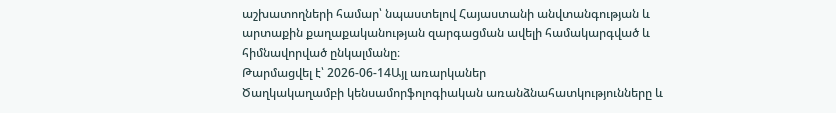աշխատողների համար՝ նպաստելով Հայաստանի անվտանգության և արտաքին քաղաքականության զարգացման ավելի համակարգված և հիմնավորված ընկալմանը։
Թարմացվել է՝ 2026-06-14Այլ առարկաներ
Ծաղկակաղամբի կենսամորֆոլոգիական առանձնահատկությունները և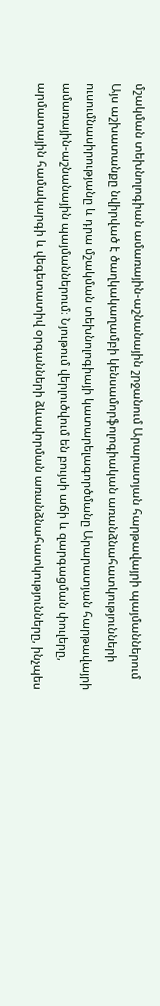մշակման տեխնոլոգիան ամառային-աշնանային շրջանում Արարատյան հարթավայրի պայմաններում
Այս աշխատանքը նվիրված է ծաղկակաղամբի կենսամորֆոլոգիական առանձնահատկությունների ուսումնասիրությանը և դրա մշակման տեխնոլոգիայի կատարելագործմանը Արարատյան հարթավայրի ամառային-աշնանային պայմաններում։ Նյութում վերլուծվում են բույսի աճի և զարգացման փուլերը, արմատային համակարգի և վեգետատիվ օրգանների ձևավորման առանձնահատկությունները, ինչպես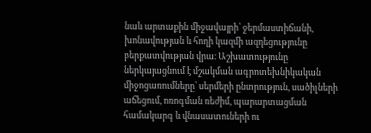նաև արտաքին միջավայրի՝ ջերմաստիճանի, խոնավության և հողի կազմի ազդեցությունը բերքատվության վրա։ Աշխատությունը ներկայացնում է մշակման ագրոտեխնիկական միջոցառումները՝ սերմերի ընտրություն, սածիլների աճեցում, ոռոգման ռեժիմ, պարարտացման համակարգ և վնասատուների ու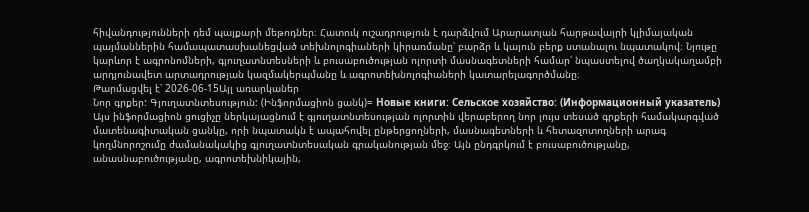հիվանդությունների դեմ պայքարի մեթոդներ։ Հատուկ ուշադրություն է դարձվում Արարատյան հարթավայրի կլիմայական պայմաններին համապատասխանեցված տեխնոլոգիաների կիրառմանը՝ բարձր և կայուն բերք ստանալու նպատակով։ Նյութը կարևոր է ագրոնոմների, գյուղատնտեսների և բուսաբուծության ոլորտի մասնագետների համար՝ նպաստելով ծաղկակաղամբի արդյունավետ արտադրության կազմակերպմանը և ագրոտեխնոլոգիաների կատարելագործմանը։
Թարմացվել է՝ 2026-06-15Այլ առարկաներ
Նոր գրքեր: Գյուղատնտեսություն: (Ինֆորմացիոն ցանկ)= Новые книги: Сельское хозяйство: (Информационный указатель)
Այս ինֆորմացիոն ցուցիչը ներկայացնում է գյուղատնտեսության ոլորտին վերաբերող նոր լույս տեսած գրքերի համակարգված մատենագիտական ցանկը, որի նպատակն է ապահովել ընթերցողների, մասնագետների և հետազոտողների արագ կողմնորոշումը ժամանակակից գյուղատնտեսական գրականության մեջ։ Այն ընդգրկում է բուսաբուծությանը, անասնաբուծությանը, ագրոտեխնիկային,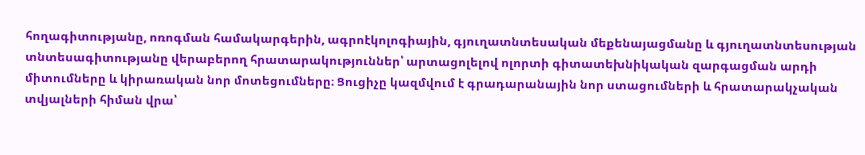հողագիտությանը, ոռոգման համակարգերին, ագրոէկոլոգիային, գյուղատնտեսական մեքենայացմանը և գյուղատնտեսության տնտեսագիտությանը վերաբերող հրատարակություններ՝ արտացոլելով ոլորտի գիտատեխնիկական զարգացման արդի միտումները և կիրառական նոր մոտեցումները։ Ցուցիչը կազմվում է գրադարանային նոր ստացումների և հրատարակչական տվյալների հիման վրա՝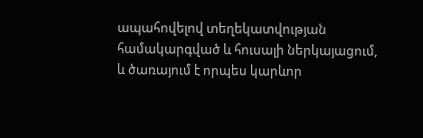ապահովելով տեղեկատվության համակարգված և հուսալի ներկայացում, և ծառայում է որպես կարևոր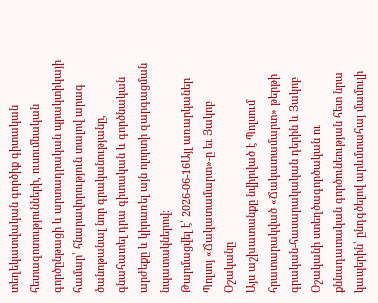տեղեկատվական գործիք գիտական հետազոտությունների, ուսումնական գործընթացի և արտադրական պրակտիկայի համար՝ հնարավորություն տալով արագ ծանոթանալ նոր գրականությանը, գնահատել դրա գիտական և գործնական արժեքը և կիրառել այն ոլորտի զարգացման նպատակներով։
Թարմացվել է՝ 2026-06-16Այլ առարկաներ
Պոլսոյ «Ճակատամարտ»-ը եւ Յակոբ Օշականը
Այս աշխատանքը նվիրված է Պոլսում հրատարակված «Ճակատամարտ» թերթի գրական-հասարակական դերին և Յակոբ Օշականի ստեղծագործական ու քննադատական գործունեության հետ նրա կապերին՝ ընդգծելով արևմտահայ մամուլի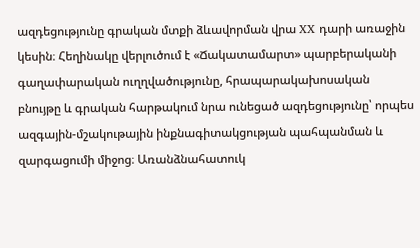ազդեցությունը գրական մտքի ձևավորման վրա XX դարի առաջին կեսին։ Հեղինակը վերլուծում է «Ճակատամարտ» պարբերականի գաղափարական ուղղվածությունը, հրապարակախոսական բնույթը և գրական հարթակում նրա ունեցած ազդեցությունը՝ որպես ազգային-մշակութային ինքնագիտակցության պահպանման և զարգացումի միջոց։ Առանձնահատուկ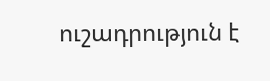ուշադրություն է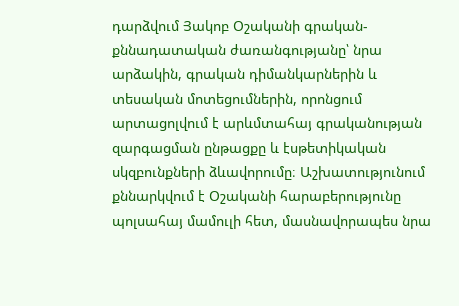դարձվում Յակոբ Օշականի գրական-քննադատական ժառանգությանը՝ նրա արձակին, գրական դիմանկարներին և տեսական մոտեցումներին, որոնցում արտացոլվում է արևմտահայ գրականության զարգացման ընթացքը և էսթետիկական սկզբունքների ձևավորումը։ Աշխատությունում քննարկվում է Օշականի հարաբերությունը պոլսահայ մամուլի հետ, մասնավորապես նրա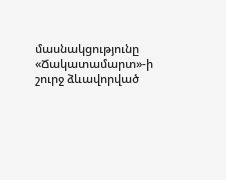մասնակցությունը «Ճակատամարտ»-ի շուրջ ձևավորված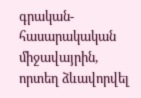գրական-հասարակական միջավայրին, որտեղ ձևավորվել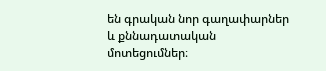են գրական նոր գաղափարներ և քննադատական մոտեցումներ։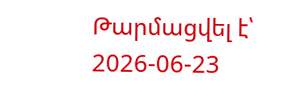Թարմացվել է՝ 2026-06-23